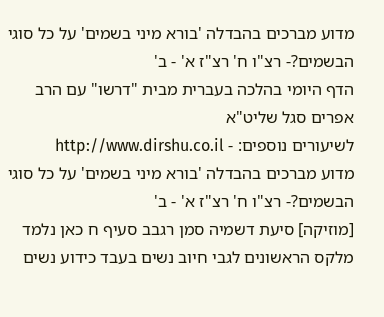מדוע מברכים בהבדלה 'בורא מיני בשמים' על כל סוגי הבשמים?- רצ"ו ח' רצ"ז א' - ב'
הדף היומי בהלכה בעברית מבית "דרשו" עם הרב אפרים סגל שליט"א
לשיעורים נוספים: - http://www.dirshu.co.il
מדוע מברכים בהבדלה 'בורא מיני בשמים' על כל סוגי הבשמים?- רצ"ו ח' רצ"ז א' - ב'
[מוזיקה] סיעת דשמיה סמן רגבב סעיף ח כאן נלמד מלקס הראשונים לגבי חיוב נשים בעבד כידוע נשים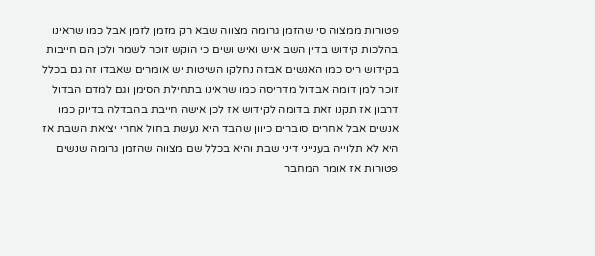פטורות ממצוה סי שהזמן גרומה מצווה שבא רק מזמן לזמן אבל כמו שראינו בהלכות קידוש בדין השב איש ואיש ושים כי הוקש זוכר לשמר ולכן הם חייבות בקידוש ריס כמו האנשים אבזה נחלקו השיטות יש אומרים שאבדו זה גם בכלל זוכר למן דומה אבדול מדריסה כמו שראינו בתחילת הסימן וגם למדם הבדול דרבון אז תקנו זאת בדומה לקידוש אז לכן אישה חייבת בהבדלה בדיוק כמו אנשים אבל אחרים סוברים כיוון שהבד היא נעשת בחול אחרי יציאת השבת אז היא לא תלוייה בענייני דיני שבת והיא בכלל שם מצווה שהזמן גרומה שנשים פטורות אז אומר המחבר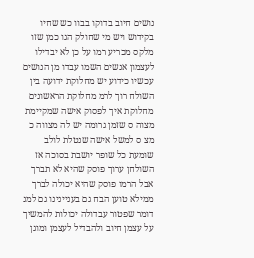נושים חיוב בדוקו בבוו כש שחיו בקידוש ויש מי שחולק הגו כמן שזו מלקס מכריע רמו על כן לא יבדילו לעצמון אנשים השמו עבדו מן הנושים עכשיו כידוע יש מחלוקת ידועה בין השולח רוך לרמ מחלוקת הראשונים מחלוקת איך לפסוק אישה שמקיימת מצוה ס שזמן גרומה יש לה מצווה כ מצ ס למשל אישה שנטלת לולב שומעת כל שופר יושבת בסוכה אז השולחן ערוך פוסק שהיא לא תברך אבל הרמו פוסק שהיא יכולה לברך ממילא טוען הבח גם בעניינינו גם למנ דומר שפטור עבדולה יכולות להמשיך על עצמן חיוב ולהבדיל לעצמן ומוגן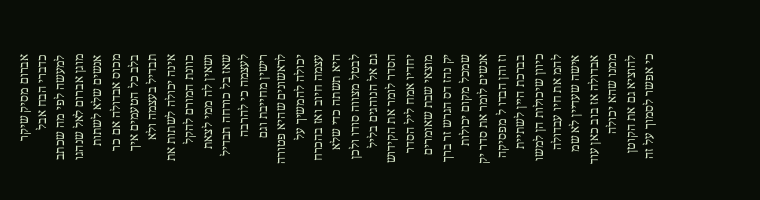אברום מסיק שיקר כדברי הבח אבל למעשה לפי מה שכתב מוגן אברום לאל שנהגו אנשים שלא לשתות מכוס אבדולה אם כר בלב כל הטעמים איך תבדיל בעצמה ולא אינה יכולה לשתות את כוונת המורם להקל ושאין לה ממי לצאת שאז בל כורחה תבדיל לעצמה כי להרבה רישין מחייבת וגם לראשונים שהיא פטורה יכולה להמשיך על עצמה חיוב ואז בהכרח היא תשתה כדי שלא לבטל מצווה סודו ולכן גם אל הנוהגים בליל הסדר לומר את הקידוש יחדיו אמח ליל הסדר מוצאי שבת שאומרים יק נהז דס הגרש זר ברך שמכל מקום יכולות אנשים לומר את סדר יק וז והן הבדו ל מפסיקה בברכת היין לשתיית כיוון שיכולות הן למשו להמ את חיו עבדולה אישה שעדיין לא שמ אבדולה אז בוב כאן עוד ממנו שהא יכולה להוציא גם את הקוטן כי אפשר לסמוך על זה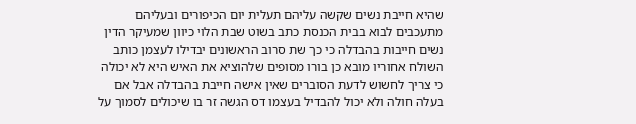שהיא חייבת נשים שקשה עליהם תעלית יום הכיפורים ובעליהם מתעכבים לבוא בבית הכנסת כתב בשוט שבת הלוי כיוון שמעיקר הדין נשים חייבות בהבדלה כי כך שת סרוב הראשונים יבדילו לעצמן כותב השולח אחוריו מובא כן בורו מסופים שלהוציא את האיש היא לא יכולה כי צריך לחשוש לדעת הסוברים שאין אישה חייבת בהבדלה אבל אם בעלה חולה ולא יכול להבדיל בעצמו דס הגשה זר בו שיכולים לסמוך על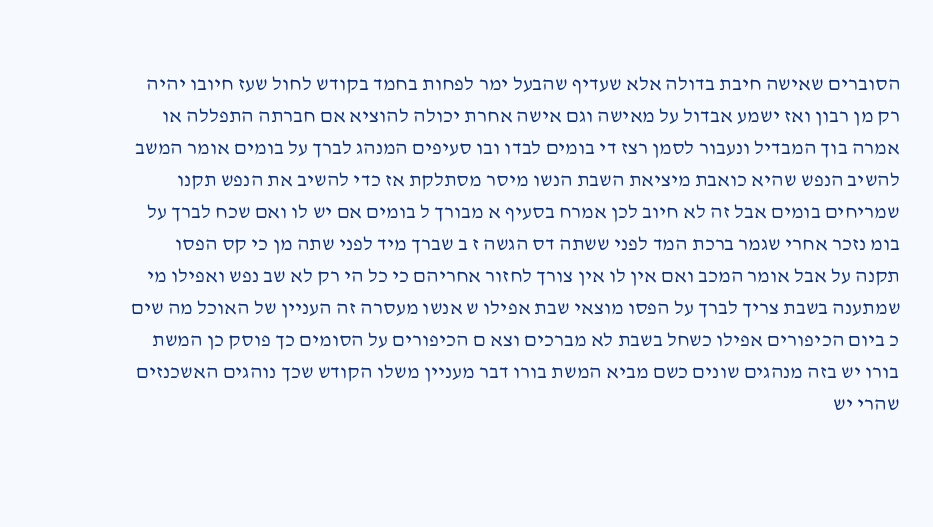הסוברים שאישה חיבת בדולה אלא שעדיף שהבעל ימר לפחות בחמד בקודש לחול שעז חיובו יהיה רק מן רבון ואז ישמע אבדול על מאישה וגם אישה אחרת יכולה להוציא אם חברתה התפללה או אמרה בוך המבדיל ונעבור לסמן רצז די בומים לבדו ובו סעיפים המנהג לברך על בומים אומר המשב להשיב הנפש שהיא כואבת מיציאת השבת הנשו מיסר מסתלקת אז כדי להשיב את הנפש תקנו שמריחים בומים אבל זה לא חיוב לכן אמרח בסעיף א מבורך ל בומים אם יש לו ואם שכח לברך על בומ נזכר אחרי שגמר ברכת המד לפני ששתה דס הגשה ז ב שברך מיד לפני שתה מן כי קס הפסו תקנה על אבל אומר המכב ואם אין לו אין צורך לחזור אחריהם כי כל הי רק לא שב נפש ואפילו מי שמתענה בשבת צריך לברך על הפסו מוצאי שבת אפילו ש אנשו מעסרה זה העניין של האוכל מה שים כ ביום הכיפורים אפילו כשחל בשבת לא מברכים וצא ם הכיפורים על הסומים כך פוסק כן המשת בורו יש בזה מנהגים שונים כשם מביא המשת בורו דבר מעניין משלו הקודש שכך נוהגים האשכנזים שהרי יש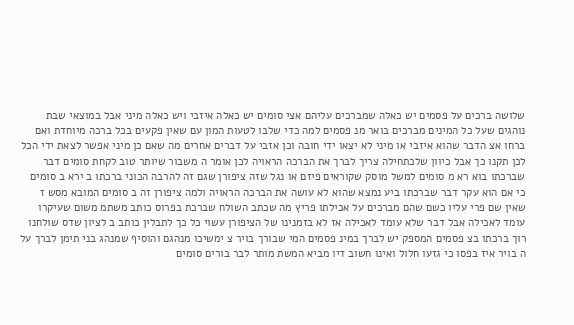שלושה ברכים על פסמים יש כאלה שמברכים עליהם אצי סומים יש כאלה איזבי ויש כאלה מיני אבל במוצאי שבת נוהגים שעל כל המינים מברכים בואר מנ פסמים למה כדי שלבו לטעות המון עם שאין פקעים בכל ברכה מיוחדת ואם ברחו אצ הדבר שהוא איזבי או מיני לא יצאו ידי חובה וכן אזבי על דברים אחרים מה שאם כן מיני אפשר לצאת ידי הכל לכן תקנו כך אבל כיוון שלכתחילה צריך לברך את הברכה הראויה לכן אומר ה משבור שיותר טוב לקחת סומים דבר שברכתו בוא רא מ סומים למשל מוסק שקוראים פיזם או נגל שזה ציפורן שגם זה להרבה הכוני ברכתו ב ירא ב סומים כי אם הוא עקר דבר שברכתו ביע נמצא שהוא לא עושה את הברכה הראויה ולמה ציפורן זה ב סומים המובא מסש ז שאין שם פרי עליו כשם שהם מברכים על אכילתו פריץ מה שכתב השולח שברכת בפרוס כותב משתמ משום שעיקרו עומד לאכילה אבל דבר שלא עומד לאכילה אז לא בזמנינו של הציפורן עשוי כל כך לתבלין כותב ב לציון שדס שולחנו רוך ברכתו בצ פסמים המספק יש לברך במינ פסמים המי שבורך בויר צ ימשיכו מנהגם והוסיף שמנהג בני תימן לברך על ה בויר איז בפסו כי גזעו חלול ואינו חשוב דיו מביא המשת מותר לבר בורים סומים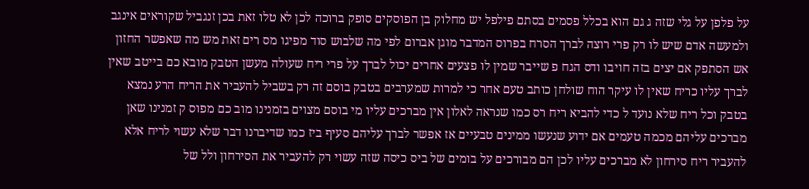על פלפן על גלי שזה ג גם הוא בכלל פסמים בסתם פילפל יש מחלוק בן הפוסקים סופק ברוכה לכן לא טלו זאת בכן זנגביל שקוראים אינגב ולמעשה אדם שיש לו רק פרי רוצה לברך הסרח בפרוס המדבר מוגן אברום לפי מה שלבוש סוד מפיגו מס רים זאת מש מה שאפשר החזון אש הסתפק אם יצים בזה חויבו ודס הגח פ שייבר שמין לו פצעים אחרים יכול לברך על פרי ריח שעולה מעשן הטבק מובא כם בייטב שאין לברך עליו כריח שאין לו עיקר הוח שולחן כותב טעם אחר כי למרות שמערבים בטבק בוסם זה רק בשביל להעביר את הריח הרע נמצא בטבק וכל ריח שלא נועד ל כדי להביא ריח רס כמו שנראה לאלון אין מברכים עליו מי בוסם מצוים בזמנינו מוב כם מפוס ק זמנינו שאן מברכים עליהם מכמה טעמים אם ידוע שנעשו ממינים טבעיים אז אפשר לברך עליהם סעיף ביז כמו שדיברנו דבר שלא עשוי לריח אלא להעביר ריח סירחון לא מברכים עליו לכן הם מבורכים על בומים של ביס כיסה שזה עשוי רק להעביר את הסירחון ולל של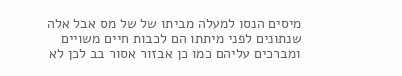מיסים הנסו למעלה מביתו של של מס אבל אלה שנתונים לפני מיתתו הם לכבות חיים משויים ומברכים עליהם כמו כן אבזור אסור בב לכן לא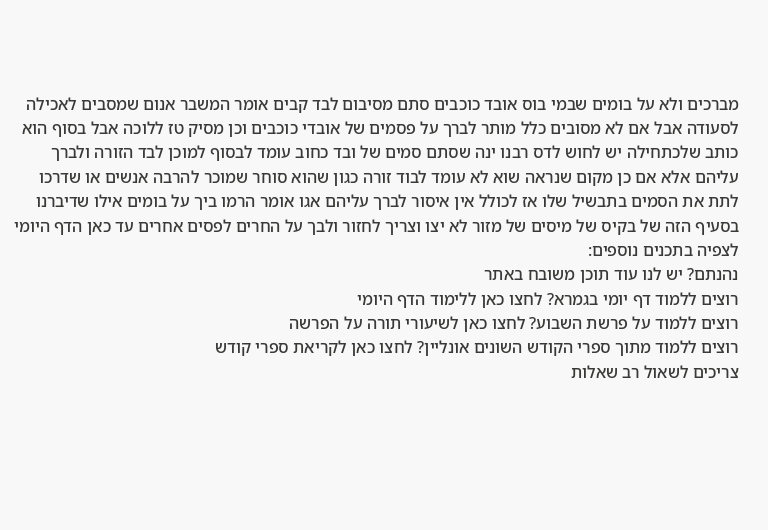מברכים ולא על בומים שבמי בוס אובד כוכבים סתם מסיבום לבד קבים אומר המשבר אנום שמסבים לאכילה לסעודה אבל אם לא מסובים כלל מותר לברך על פסמים של אובדי כוכבים וכן מסיק טז ללוכה אבל בסוף הוא כותב שלכתחילה יש לחוש לדס רבנו ינה שסתם סמים של ובד כחוב עומד לבסוף למוכן לבד הזורה ולברך עליהם אלא אם כן מקום שנראה שוא לא עומד לבוד זורה כגון שהוא סוחר שמוכר להרבה אנשים או שדרכו לתת את הסמים בתבשיל שלו אז לכולל אין איסור לברך עליהם אגו אומר הרמו ביך על בומים אילו שדיברנו בסעיף הזה של בקיס של מיסים של מזור לא יצו וצריך לחזור ולבך על החרים לפסים אחרים עד כאן הדף היומי
לצפיה בתכנים נוספים:
נהנתם? יש לנו עוד תוכן משובח באתר
רוצים ללמוד דף יומי בגמרא? לחצו כאן ללימוד הדף היומי
רוצים ללמוד על פרשת השבוע? לחצו כאן לשיעורי תורה על הפרשה
רוצים ללמוד מתוך ספרי הקודש השונים אונליין? לחצו כאן לקריאת ספרי קודש
צריכים לשאול רב שאלות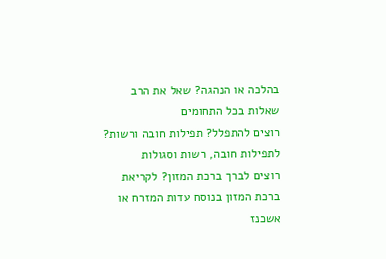בהלכה או הנהגה? שאל את הרב שאלות בכל התחומים
רוצים להתפלל? תפילות חובה ורשות? לתפילות חובה, רשות וסגולות
רוצים לברך ברכת המזון? לקריאת ברכת המזון בנוסח עדות המזרח או אשכנז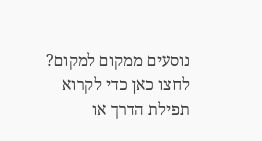נוסעים ממקום למקום? לחצו כאן כדי לקרוא תפילת הדרך או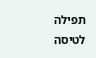תפילה לטיסה